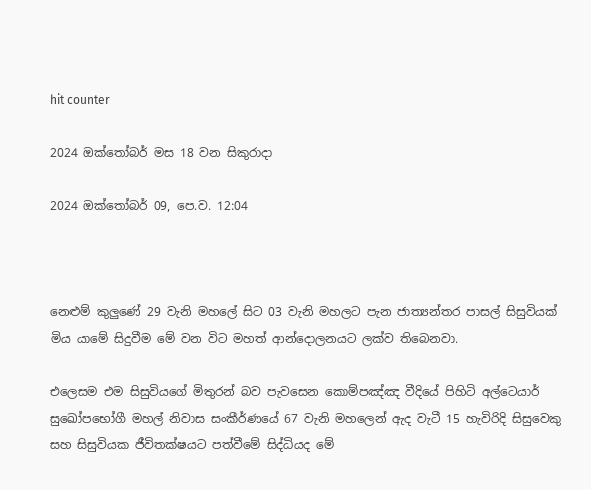hit counter

2024 ඔක්‍තෝබර් මස 18 වන සිකුරාදා

2024 ඔක්‍තෝබර් 09, පෙ.ව. 12:04



නෙළුම් කුලුණේ 29 වැනි මහලේ සිට 03 වැනි මහලට පැන ජාත්‍යන්තර පාසල් සිසුවියක් මිය යාමේ සිදුවීම මේ වන විට මහත් ආන්දොලනයට ලක්ව තිබෙනවා.

එලෙසම එම සිසුවියගේ මිතුරන් බව පැවසෙන කොම්පඤ්ඤ වීදියේ පිහිටි අල්ටෙයාර් සුඛෝපභෝගී මහල් නිවාස සංකීර්ණයේ 67 වැනි මහලෙන් ඇද වැටී 15 හැවිරිදි සිසුවෙකු සහ සිසුවියක ජීවිතක්ෂයට පත්වීමේ සිද්ධියද මේ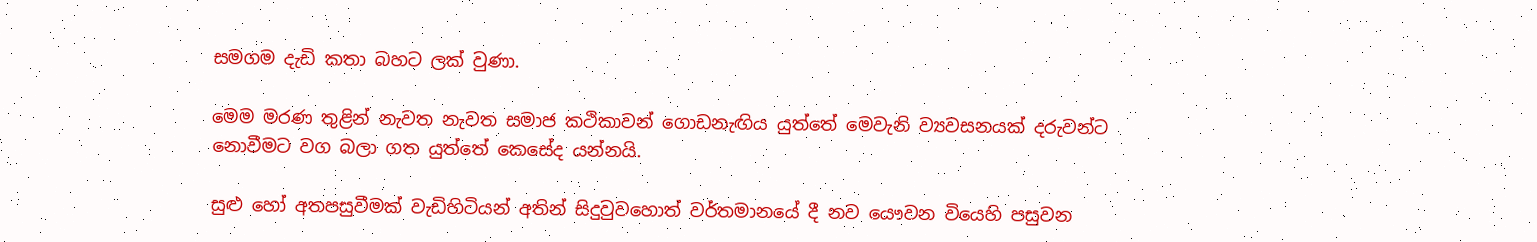සමගම දැඩි කතා බහට ලක් වුණා.

මෙම මරණ තුළින් නැවත නැවත සමාජ කථිකාවන් ගොඩනැඟිය යුත්තේ මෙවැනි ව්‍යවසනයක් දරුවන්ට නොවීමට වග බලා ගත යුත්තේ කෙසේද යන්නයි.

සුළු හෝ අතපසුවීමක් වැඩිහිටියන් අතින් සිදුවුවහොත් වර්තමානයේ දී නව යෞවන වියෙහි පසුවන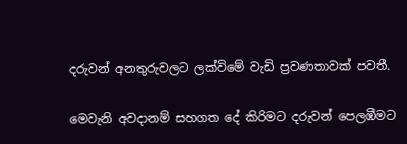දරුවන් අනතුරුවලට ලක්විමේ වැඩි ප්‍රවණතාවක් පවතී.

මෙවැනි අවදානම් සහගත දේ කිරිමට දරුවන් පෙලඹීමට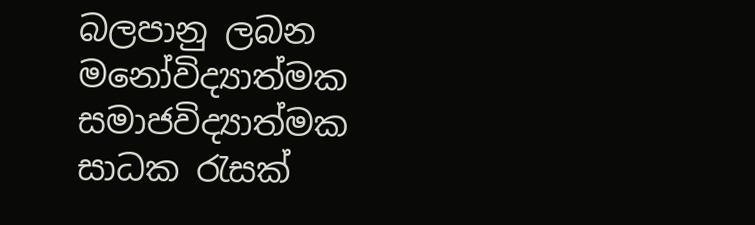බලපානු ලබන මනෝවිද්‍යාත්මක සමාජවිද්‍යාත්මක සාධක රැසක්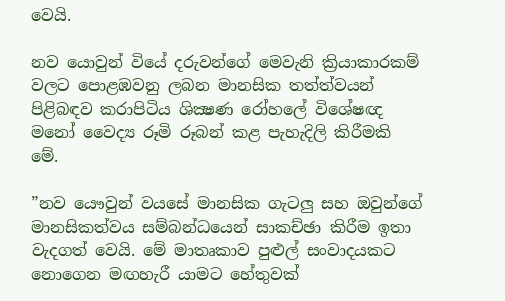වෙයි.

නව යොවුන් වියේ දරුවන්ගේ මෙවැනි ක්‍රියාකාරකම් වලට පොළඹවනු ලබන මානසික තත්ත්වයන් පිළිබඳව කරාපිටිය ශික්‍ෂණ රෝහලේ විශේෂඥ මනෝ වෛද්‍ය රූමි රූබන් කළ පැහැදිලි කිරීමකි මේ.

”නව යෞවුන් වයසේ මානසික ගැටලු සහ ඔවුන්ගේ මානසිකත්වය සම්බන්ධයෙන් සාකච්ඡා කිරීම ඉතා වැදගත් වෙයි. මේ මාතෘකාව පුළුල් සංවාදයකට නොගෙන මඟහැරී යාමට හේතුවක්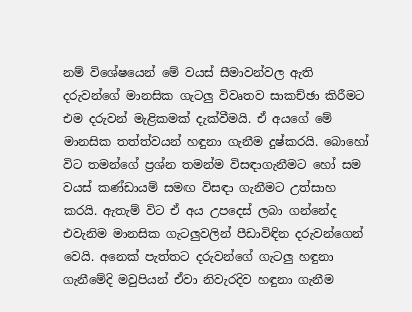නම් විශේෂයෙන් මේ වයස් සීමාවන්වල ඇති දරුවන්ගේ මානසික ගැටලු විවෘතව සාකච්ඡා කිරීමට එම දරුවන් මැළිකමක් දැක්වීමයි. ඒ අයගේ මේ මානසික තත්ත්වයන් හඳුනා ගැනීම දුෂ්කරයි. බොහෝ විට තමන්ගේ ප්‍රශ්න තමන්ම විසඳාගැනීමට හෝ සම වයස් කණ්ඩායම් සමඟ විසඳා ගැනීමට උත්සාහ කරයි. ඇතැම් විට ඒ අය උපදෙස් ලබා ගන්නේද එවැනිම මානසික ගැටලුවලින් පීඩාවිඳින දරුවන්ගෙන් වෙයි. අනෙක් පැත්තට දරුවන්ගේ ගැටලු හඳුනා ගැනීමේදි මවුපියන් ඒවා නිවැරදිව හඳුනා ගැනීම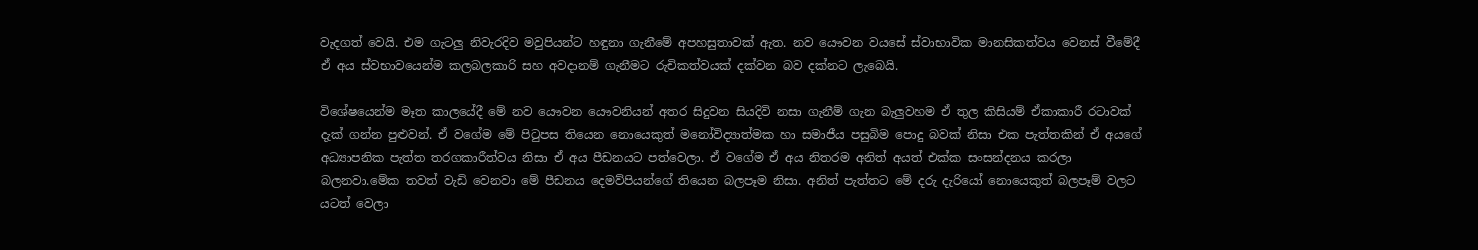වැදගත් වෙයි. එම ගැටලු නිවැරදිව මවුපියන්ට හඳුනා ගැනීමේ අපහසුතාවක් ඇත. නව යෞවන වයසේ ස්වාභාවික මානසිකත්වය වෙනස් වීමේදී ඒ අය ස්වභාවයෙන්ම කලබලකාරි සහ අවදානම් ගැනීමට රුචිකත්වයක් දක්වන බව දක්නට ලැබෙයි.

විශේෂයෙන්ම මෑත කාලයේදී මේ නව යෞවන යෞවනියන් අතර සිදුවන සියදිවි නසා ගැනීම් ගැන බැලුවහම ඒ තුල කිසියම් ඒකාකාරී රටාවක් දැක් ගන්න පුළුවන්. ඒ වගේම මේ පිටුපස තියෙන නොයෙකුත් මනෝවිද්‍යාත්මක හා සමාජීය පසුබිම පොදු බවක් නිසා එක පැත්තකින් ඒ අයගේ අධ්‍යාපනික පැත්ත තරගකාරීත්වය නිසා ඒ අය පීඩනයට පත්වෙලා. ඒ වගේම ඒ අය නිතරම අනිත් අයත් එක්ක සංසන්දනය කරලා බලනවා.මේක තවත් වැඩි වෙනවා මේ පීඩනය දෙමව්පියන්ගේ තියෙන බලපෑම නිසා. අනිත් පැත්තට මේ දරු දැරියෝ නොයෙකුත් බලපෑම් වලට යටත් වෙලා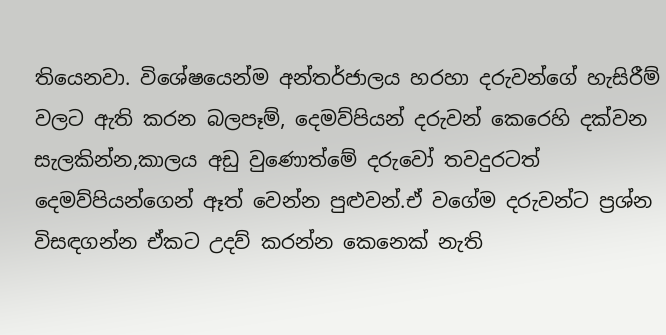තියෙනවා. විශේෂයෙන්ම අන්තර්ජාලය හරහා දරුවන්ගේ හැසිරීම් වලට ඇති කරන බලපෑම්, දෙමව්පියන් දරුවන් කෙරෙහි දක්වන සැලකින්න,කාලය අඩු වුණොත්මේ දරුවෝ තවදුරටත් දෙමව්පියන්ගෙන් ඈත් වෙන්න පුළුවන්.ඒ වගේම දරුවන්ට ප්‍රශ්න විසඳගන්න ඒකට උදව් කරන්න කෙනෙක් නැති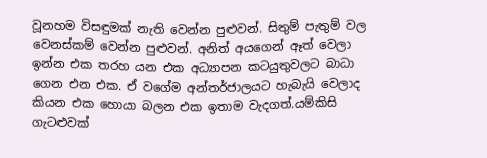වූනහම විසඳුමක් නැති වෙන්න පුළුවන්. සිතුම් පැතුම් වල වෙනස්කම් වෙන්න පුළුවන්. අනිත් අයගෙන් ඈත් වෙලා ඉන්න එක තරහ යන එක අධ්‍යාපන කටයුතුවලට බාධා ගෙන එන එක. ඒ වගේම අන්තර්ජාලයට හැබැයි වෙලාද කියන එක හොයා බලන එක ඉතාම වැදගත්.යම්කිසි ගැටළුවක්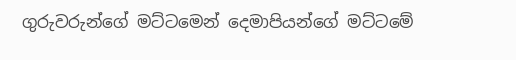ගුරුවරුන්ගේ මට්ටමෙන් දෙමාපියන්ගේ මට්ටමේ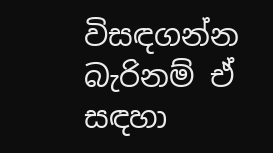විසඳගන්න බැරිනම් ඒ සඳහා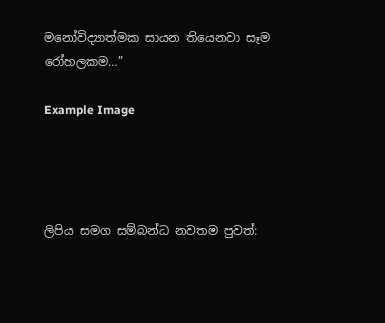මනෝවිද්‍යාත්මක සායන තියෙනවා සෑම රෝහලකම…”

Example Image




ලිපිය සමග සම්බන්ධ නවතම පුවත්: